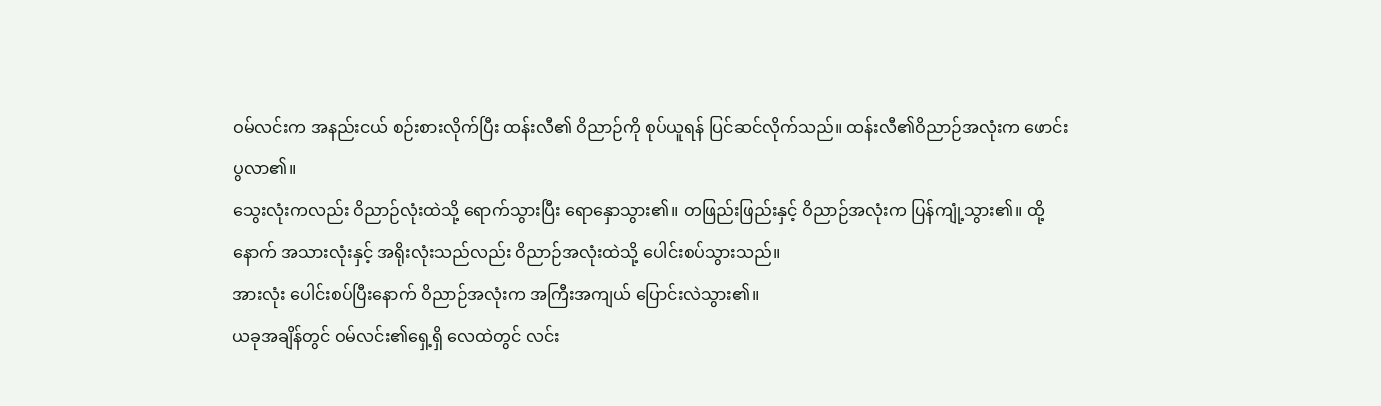ဝမ်လင်းက အနည်းငယ် စဉ်းစားလိုက်ပြီး ထန်းလီ၏ ဝိညာဉ်ကို စုပ်ယူရန် ပြင်ဆင်လိုက်သည်။ ထန်းလီ၏ဝိညာဉ်အလုံးက ဖောင်းပွလာ၏။
သွေးလုံးကလည်း ဝိညာဉ်လုံးထဲသို့ ရောက်သွားပြီး ရောနှောသွား၏။ တဖြည်းဖြည်းနှင့် ဝိညာဉ်အလုံးက ပြန်ကျုံ့သွား၏။ ထို့နောက် အသားလုံးနှင့် အရိုးလုံးသည်လည်း ဝိညာဉ်အလုံးထဲသို့ ပေါင်းစပ်သွားသည်။
အားလုံး ပေါင်းစပ်ပြီးနောက် ဝိညာဉ်အလုံးက အကြီးအကျယ် ပြောင်းလဲသွား၏။
ယခုအချိန်တွင် ဝမ်လင်း၏ရှေ့ရှိ လေထဲတွင် လင်း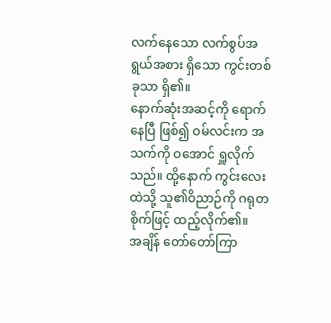လက်နေသော လက်စွပ်အရွယ်အစား ရှိသော ကွင်းတစ်ခုသာ ရှိ၏။
နောက်ဆုံးအဆင့်ကို ရောက်နေပြီ ဖြစ်၍ ဝမ်လင်းက အသက်ကို ဝအောင် ရှူလိုက်သည်။ ထို့နောက် ကွင်းလေးထဲသို့ သူ၏ဝိညာဉ်ကို ဂရုတစိုက်ဖြင့် ထည့်လိုက်၏။
အချိန် တော်တော်ကြာ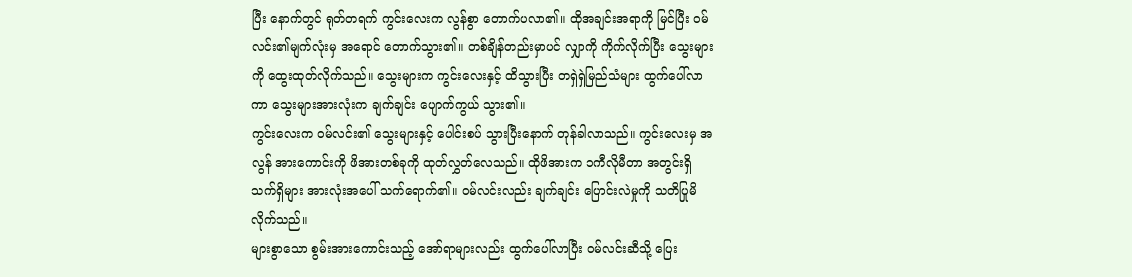ပြီး နောက်တွင် ရုတ်တရက် ကွင်းလေးက လွန်စွာ တောက်ပလာ၏။ ထိုအချင်းအရာကို မြင်ပြီး ဝမ်လင်း၏မျက်လုံးမှ အရောင် တောက်သွား၏။ တစ်ချိန်တည်းမှာပင် လျှာကို ကိုက်လိုက်ပြီး သွေးများကို ထွေးထုတ်လိုက်သည်။ သွေးများက ကွင်းလေးနှင့် ထိသွားပြီး တရှဲရှဲမြည်သံများ ထွက်ပေါ်လာကာ သွေးများအားလုံးက ချက်ချင်း ပျောက်ကွယ် သွား၏။
ကွင်းလေးက ဝမ်လင်း၏ သွေးများနှင့် ပေါင်းစပ် သွားပြီးနောက် တုန်ခါလာသည်။ ကွင်းလေးမှ အလွန် အားကောင်းကို ဖိအားတစ်ခုကို ထုတ်လွှတ်လေသည်။ ထိုဖိအားက ၁ကီလိုမီတာ အတွင်းရှိ သက်ရှိများ အားလုံးအပေါ် သက်ရောက်၏။ ဝမ်လင်းလည်း ချက်ချင်း ပြောင်းလဲမှုကို သတိပြုမိလိုက်သည်။
များစွာသော စွမ်းအားကောင်းသည့် အော်ရာများလည်း ထွက်ပေါ်လာပြီး ဝမ်လင်းဆီသို့ ပြေး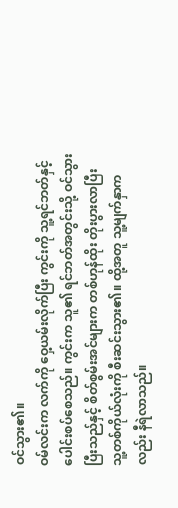ဝင်သွား၏။
ဝမ်လင်းက လက်ကို ဝှေ့ယမ်းလိုက်ပြီး ကွင်းကို သူ့ရင်ဘတ်နှင့် ပေါင်းစပ်စေသည်။ ကွင်းက သူ၏ ရင်ဘတ်အတွင်းသို့ ဝင်သွားပြီးသည်နှင့် စိတ်စွမ်းအင်များက တစ်ဟုန်ထိုး တိုးပွားလာပြီး သူ့တစ်ကိုယ်လုံးကို စီးဆင်းသွား၏။ ထို့အတူ သူ့မျက်နှာကလည်း နီရဲလာသည်။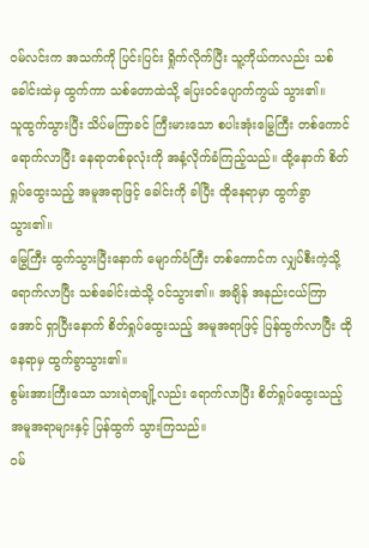ဝမ်လင်းက အသက်ကို ပြင်းပြင်း ရှိုက်လိုက်ပြီး သူ့ကိုယ်ကလည်း သစ်ခေါင်းထဲမှ ထွက်ကာ သစ်တောထဲသို့ ပြေးဝင်ပျောက်ကွယ် သွား၏။
သူထွက်သွားပြီး သိပ်မကြာခင် ကြီးမားသော စပါးအုံးမြွေကြီး တစ်ကောင် ရောက်လာပြီး နေရာတစ်ခုလုံးကို အနံ့လိုက်ခံကြည့်သည်။ ထို့နောက် စိတ်ရှုပ်ထွေးသည့် အမူအရာဖြင့် ခေါင်းကို ခါပြီး ထိုနေရာမှာ ထွက်ခွာ သွား၏။
မြွေကြီး ထွက်သွားပြီးနောက် မျောက်ဝံကြီး တစ်ကောင်က လျှပ်စီးကဲ့သို့ ရောက်လာပြီး သစ်ခေါင်းထဲသို့ ဝင်သွား၏။ အချိန် အနည်းငယ်ကြာအောင် ရှာပြီးနောက် စိတ်ရှုပ်ထွေးသည့် အမူအရာဖြင့် ပြန်ထွက်လာပြီး ထိုနေရာမှ ထွက်ခွာသွား၏။
စွမ်းအားကြီးသော သားရဲတချို့လည်း ရောက်လာပြီး စိတ်ရှုပ်ထွေးသည့် အမူအရာများနှင့် ပြန်ထွက် သွားကြသည်။
ဝမ်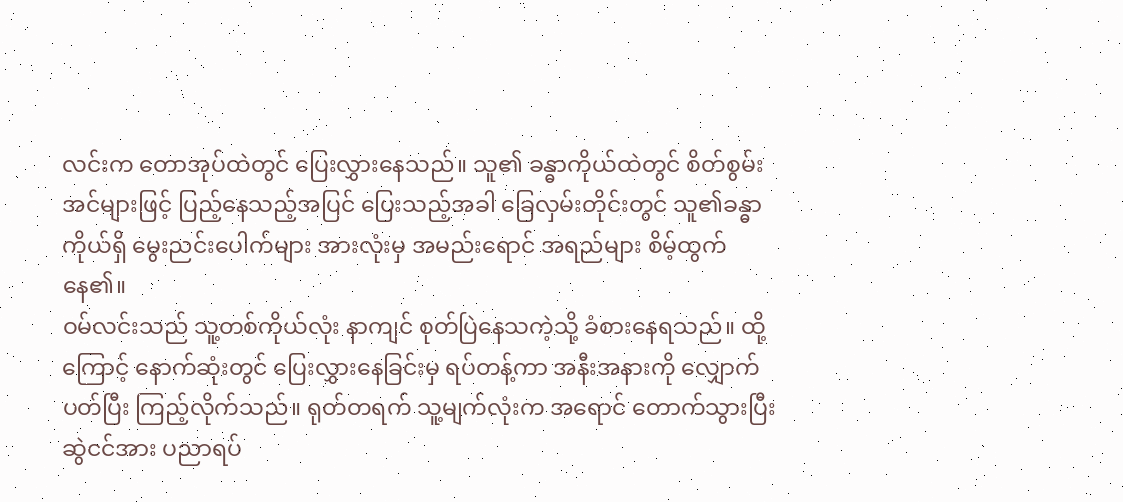လင်းက တောအုပ်ထဲတွင် ပြေးလွှားနေသည်။ သူ၏ ခန္ဓာကိုယ်ထဲတွင် စိတ်စွမ်းအင်များဖြင့် ပြည့်နေသည့်အပြင် ပြေးသည့်အခါ ခြေလှမ်းတိုင်းတွင် သူ၏ခန္ဓာကိုယ်ရှိ မွေးညင်းပေါက်များ အားလုံးမှ အမည်းရောင် အရည်များ စိမ့်ထွက်နေ၏။
ဝမ်လင်းသည် သူ့တစ်ကိုယ်လုံး နာကျင် စုတ်ပြဲနေသကဲ့သို့ ခံစားနေရသည်။ ထို့ကြောင့် နောက်ဆုံးတွင် ပြေးလွှားနေခြင်းမှ ရပ်တန့်ကာ အနီးအနားကို လျှောက်ပတ်ပြီး ကြည့်လိုက်သည်။ ရုတ်တရက် သူ့မျက်လုံးက အရောင် တောက်သွားပြီး ဆွဲငင်အား ပညာရပ်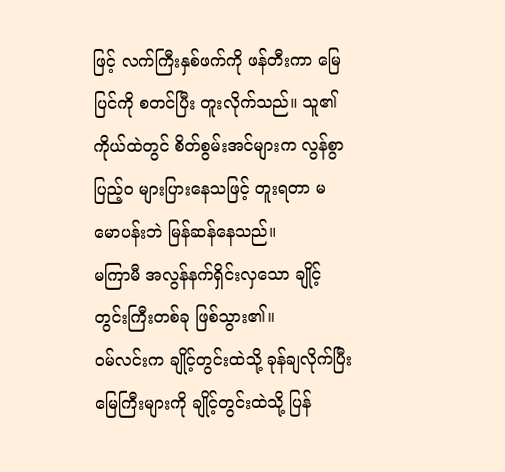ဖြင့် လက်ကြီးနှစ်ဖက်ကို ဖန်တီးကာ မြေပြင်ကို စတင်ပြီး တူးလိုက်သည်။ သူ၏ကိုယ်ထဲတွင် စိတ်စွမ်းအင်များက လွန်စွာ ပြည့်ဝ များပြားနေသဖြင့် တူးရတာ မမောပန်းဘဲ မြန်ဆန်နေသည်။
မကြာမီ အလွန်နက်ရှိင်းလှသော ချိုင့်တွင်းကြီးတစ်ခု ဖြစ်သွား၏။
ဝမ်လင်းက ချိုင့်တွင်းထဲသို့ ခုန်ချလိုက်ပြီး မြေကြီးများကို ချိုင့်တွင်းထဲသို့ ပြန်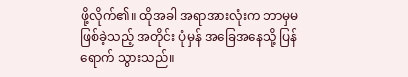ဖို့လိုက်၏။ ထိုအခါ အရာအားလုံးက ဘာမှမဖြစ်ခဲ့သည့် အတိုင်း ပုံမှန် အခြေအနေသို့ ပြန်ရောက် သွားသည်။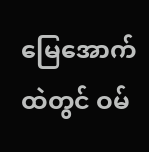မြေအောက်ထဲတွင် ဝမ်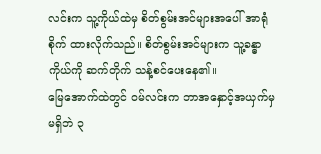လင်းက သူ့ကိုယ်ထဲမှ စိတ်စွမ်းအင်များအပေါ် အာရုံစိုက် ထားလိုက်သည်။ စိတ်စွမ်းအင်များက သူ့ခန္ဓာကိုယ်ကို ဆက်တိုက် သန့်စင်ပေးနေ၏။
မြေအောက်ထဲတွင် ဝမ်လင်းက ဘာအနှောင့်အယှက်မှ မရှိဘဲ ၃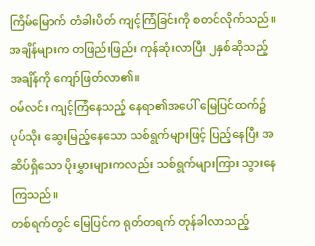ကြိမ်မြောက် တံခါးပိတ် ကျင့်ကြံခြင်းကို စတင်လိုက်သည်။
အချိန်များက တဖြည်းဖြည်း ကုန်ဆုံးလာပြီး ၂နှစ်ဆိုသည့် အချိန်ကို ကျော်ဖြတ်လာ၏။
ဝမ်လင်း ကျင့်ကြံနေသည့် နေရာ၏အပေါ် မြေပြင်ထက်၌ ပုပ်သိုး ဆွေးမြည့်နေသော သစ်ရွက်များဖြင့် ပြည့်နေပြီး အဆိပ်ရှိသော ပိုးမွှားများကလည်း သစ်ရွက်များကြား သွားနေကြသည်။
တစ်ရက်တွင် မြေပြင်က ရုတ်တရက် တုန်ခါလာသည့်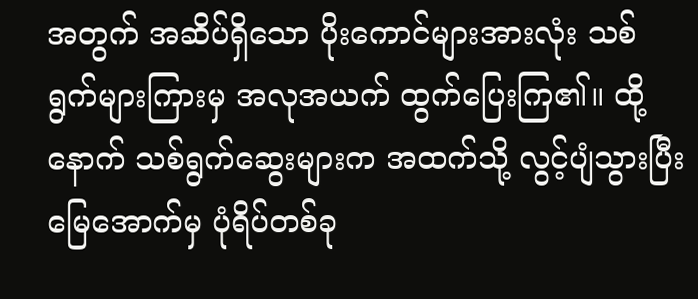အတွက် အဆိပ်ရှိသော ပိုးကောင်များအားလုံး သစ်ရွက်များကြားမှ အလုအယက် ထွက်ပြေးကြ၏။ ထို့နောက် သစ်ရွက်ဆွေးများက အထက်သို့ လွင့်ပျံသွားပြီး မြေအောက်မှ ပုံရိပ်တစ်ခု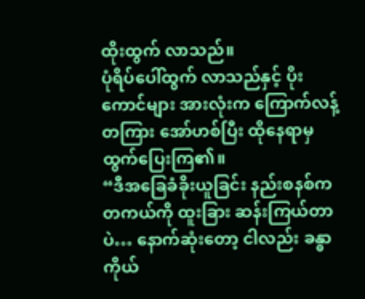ထိုးထွက် လာသည်။
ပုံရိပ်ပေါ်ထွက် လာသည်နှင့် ပိုးကောင်များ အားလုံးက ကြောက်လန့်တကြား အော်ဟစ်ပြီး ထိုနေရာမှ ထွက်ပြေးကြ၏။
“ဒီအခြေခံခိုးယူခြင်း နည်းစနစ်က တကယ်ကို ထူးခြား ဆန်းကြယ်တာပဲ… နောက်ဆုံးတော့ ငါလည်း ခန္ဓာကိုယ်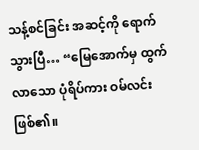သန့်စင်ခြင်း အဆင့်ကို ရောက်သွားပြီ… “မြေအောက်မှ ထွက်လာသော ပုံရိပ်ကား ဝမ်လင်း ဖြစ်၏။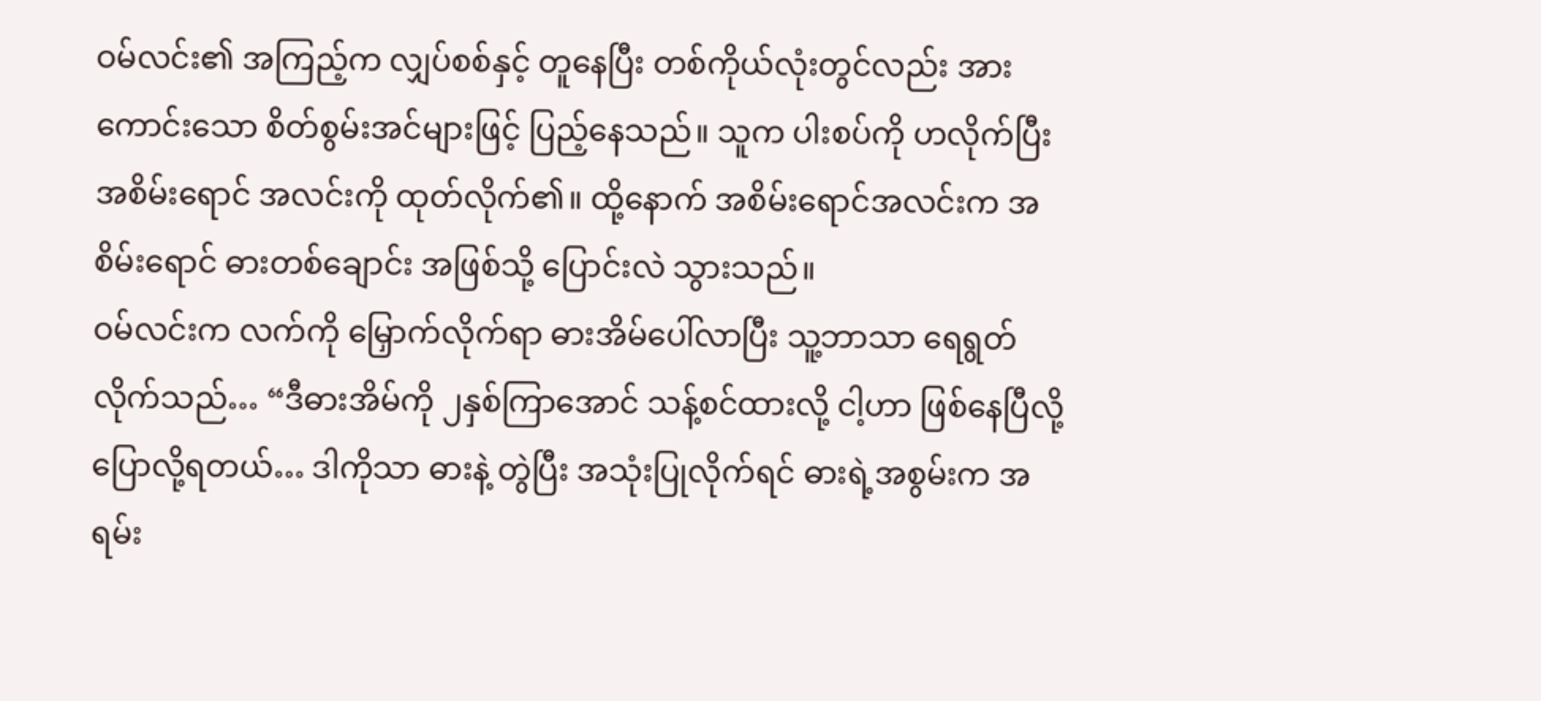ဝမ်လင်း၏ အကြည့်က လျှပ်စစ်နှင့် တူနေပြီး တစ်ကိုယ်လုံးတွင်လည်း အားကောင်းသော စိတ်စွမ်းအင်များဖြင့် ပြည့်နေသည်။ သူက ပါးစပ်ကို ဟလိုက်ပြီး အစိမ်းရောင် အလင်းကို ထုတ်လိုက်၏။ ထို့နောက် အစိမ်းရောင်အလင်းက အစိမ်းရောင် ဓားတစ်ချောင်း အဖြစ်သို့ ပြောင်းလဲ သွားသည်။
ဝမ်လင်းက လက်ကို မြှောက်လိုက်ရာ ဓားအိမ်ပေါ်လာပြီး သူ့ဘာသာ ရေရွတ်လိုက်သည်… “ဒီဓားအိမ်ကို ၂နှစ်ကြာအောင် သန့်စင်ထားလို့ ငါ့ဟာ ဖြစ်နေပြီလို့ ပြောလို့ရတယ်… ဒါကိုသာ ဓားနဲ့ တွဲပြီး အသုံးပြုလိုက်ရင် ဓားရဲ့အစွမ်းက အရမ်း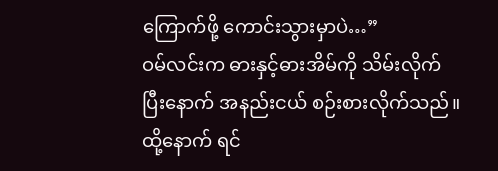ကြောက်ဖို့ ကောင်းသွားမှာပဲ…”
ဝမ်လင်းက ဓားနှင့်ဓားအိမ်ကို သိမ်းလိုက်ပြီးနောက် အနည်းငယ် စဉ်းစားလိုက်သည်။ ထို့နောက် ရင်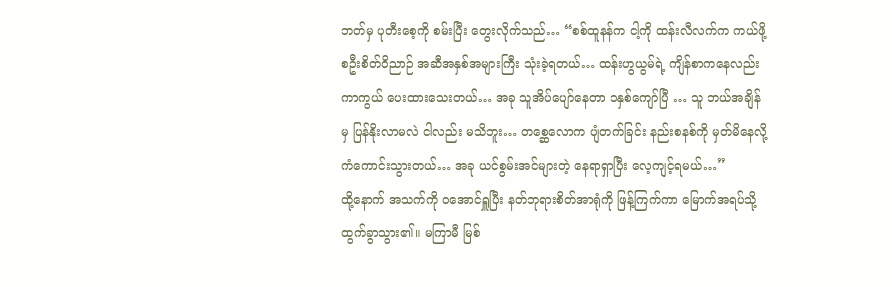ဘတ်မှ ပုတီးစေ့ကို စမ်းပြီး တွေးလိုက်သည်… “စစ်ထူနန်က ငါ့ကို ထန်းလီလက်က ကယ်ဖို့ စဦးစိတ်ဝိညာဉ် အဆီအနှစ်အများကြီး သုံးခဲ့ရတယ်… ထန်းဟွယွမ်ရဲ့ ကျိန်စာကနေလည်း ကာကွယ် ပေးထားသေးတယ်… အခု သူအိပ်ပျော်နေတာ ၁နှစ်ကျော်ပြီ … သူ ဘယ်အချိန်မှ ပြန်နိုးလာမလဲ ငါလည်း မသိဘူး… တစ္ဆေလောက ပျံတက်ခြင်း နည်းစနစ်ကို မှတ်မိနေလို့ ကံကောင်းသွားတယ်… အခု ယင်စွမ်းအင်များတဲ့ နေရာရှာပြီး လေ့ကျင့်ရမယ်…”
ထို့နောက် အသက်ကို ဝအောင်ရှူပြီး နတ်ဘုရားစိတ်အာရုံကို ဖြန့်ကြက်ကာ မြောက်အရပ်သို့ ထွက်ခွာသွား၏။ မကြာမီ မြစ်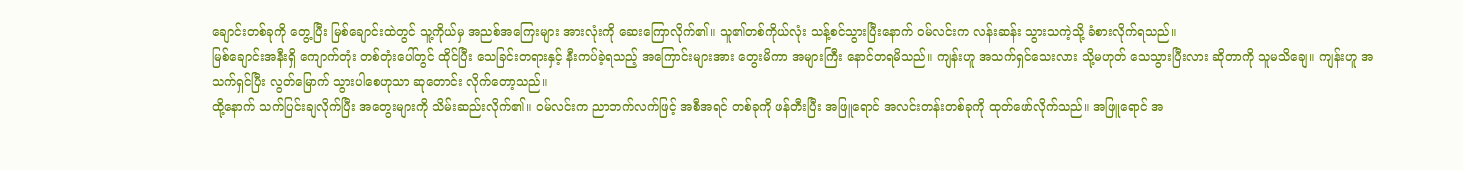ချောင်းတစ်ခုကို တွေ့ပြီး မြစ်ချောင်းထဲတွင် သူ့ကိုယ်မှ အညစ်အကြေးများ အားလုံးကို ဆေးကြောလိုက်၏။ သူ၏တစ်ကိုယ်လုံး သန့်စင်သွားပြီးနောက် ဝမ်လင်းက လန်းဆန်း သွားသကဲ့သို့ ခံစားလိုက်ရသည်။
မြစ်ချောင်းအနီးရှိ ကျောက်တုံး တစ်တုံးပေါ်တွင် ထိုင်ပြီး သေခြင်းတရားနှင့် နီးကပ်ခဲ့ရသည့် အကြောင်းများအား တွေးမိကာ အများကြီး နောင်တရမိသည်။ ကျန်းဟူ အသက်ရှင်သေးလား သို့မဟုတ် သေသွားပြီးလား ဆိုတာကို သူမသိချေ။ ကျန်းဟူ အသက်ရှင်ပြီး လွတ်မြောက် သွားပါစေဟုသာ ဆုတောင်း လိုက်တော့သည်။
ထို့နောက် သက်ပြင်းချလိုက်ပြီး အတွေးများကို သိမ်းဆည်းလိုက်၏။ ဝမ်လင်းက ညာဘက်လက်ဖြင့် အစီအရင် တစ်ခုကို ဖန်တီးပြီး အဖြူရောင် အလင်းတန်းတစ်ခုကို ထုတ်ဖော်လိုက်သည်။ အဖြူရောင် အ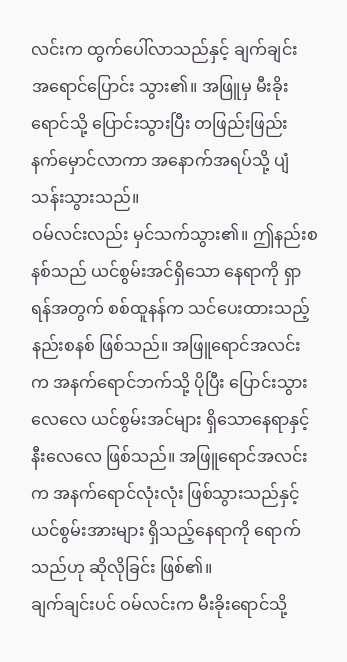လင်းက ထွက်ပေါ်လာသည်နှင့် ချက်ချင်း အရောင်ပြောင်း သွား၏။ အဖြူမှ မီးခိုးရောင်သို့ ပြောင်းသွားပြီး တဖြည်းဖြည်း နက်မှောင်လာကာ အနောက်အရပ်သို့ ပျံသန်းသွားသည်။
ဝမ်လင်းလည်း မှင်သက်သွား၏။ ဤနည်းစနစ်သည် ယင်စွမ်းအင်ရှိသော နေရာကို ရှာရန်အတွက် စစ်ထူနန်က သင်ပေးထားသည့် နည်းစနစ် ဖြစ်သည်။ အဖြူရောင်အလင်းက အနက်ရောင်ဘက်သို့ ပိုပြီး ပြောင်းသွားလေလေ ယင်စွမ်းအင်များ ရှိသောနေရာနှင့် နီးလေလေ ဖြစ်သည်။ အဖြူရောင်အလင်းက အနက်ရောင်လုံးလုံး ဖြစ်သွားသည်နှင့် ယင်စွမ်းအားများ ရှိသည့်နေရာကို ရောက်သည်ဟု ဆိုလိုခြင်း ဖြစ်၏။
ချက်ချင်းပင် ဝမ်လင်းက မီးခိုးရောင်သို့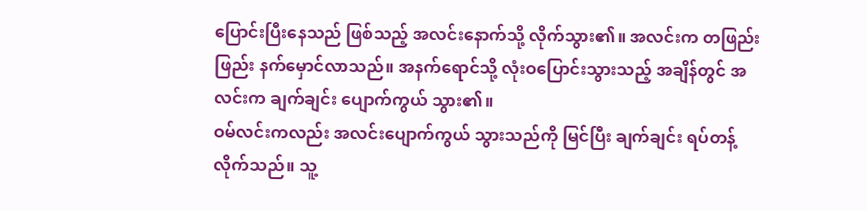ပြောင်းပြီးနေသည် ဖြစ်သည့် အလင်းနောက်သို့ လိုက်သွား၏။ အလင်းက တဖြည်းဖြည်း နက်မှောင်လာသည်။ အနက်ရောင်သို့ လုံးဝပြောင်းသွားသည့် အချိန်တွင် အလင်းက ချက်ချင်း ပျောက်ကွယ် သွား၏။
ဝမ်လင်းကလည်း အလင်းပျောက်ကွယ် သွားသည်ကို မြင်ပြီး ချက်ချင်း ရပ်တန့်လိုက်သည်။ သူ့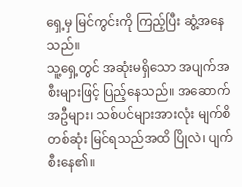ရှေ့မှ မြင်ကွင်းကို ကြည့်ပြီး ဆွံ့အနေသည်။
သူ့ရှေ့တွင် အဆုံးမရှိသော အပျက်အစီးများဖြင့် ပြည့်နေသည်။ အဆောက်အဦများ၊ သစ်ပင်များအားလုံး မျက်စိတစ်ဆုံး မြင်ရသည်အထိ ပြိုလဲ၊ ပျက်စီးနေ၏။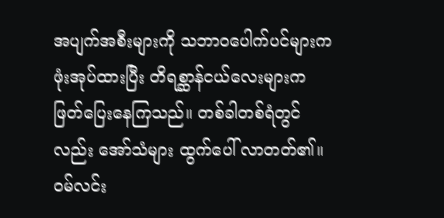အပျက်အစီးများကို သဘာဝပေါက်ပင်များက ဖုံးအုပ်ထားပြီး တိရစ္ဆာန်ငယ်လေးများက ဖြတ်ပြေးနေကြသည်။ တစ်ခါတစ်ရံတွင်လည်း အော်သံများ ထွက်ပေါ် လာတတ်၏။
ဝမ်လင်း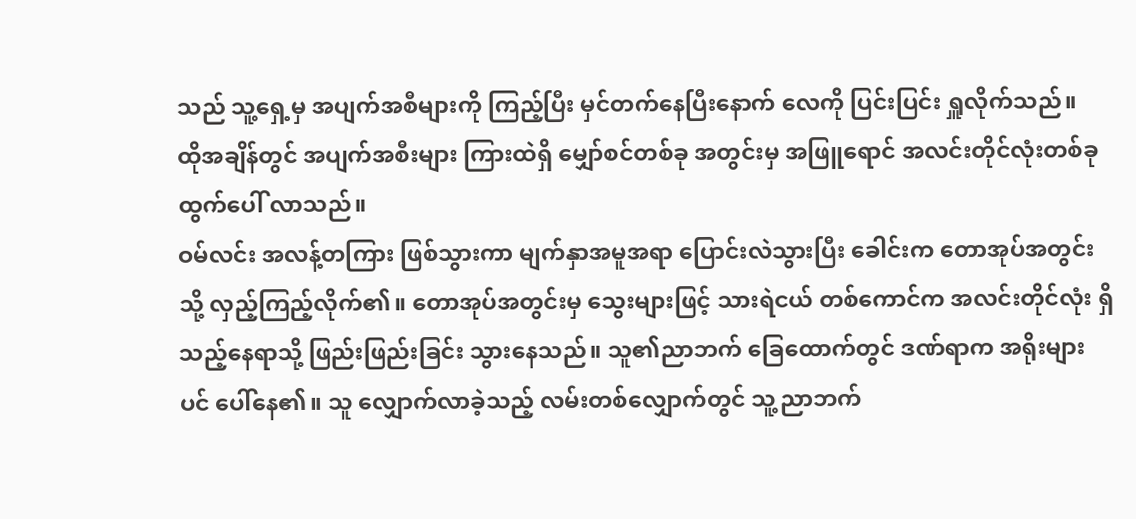သည် သူ့ရှေ့မှ အပျက်အစီများကို ကြည့်ပြီး မှင်တက်နေပြီးနောက် လေကို ပြင်းပြင်း ရှူလိုက်သည်။
ထိုအချိန်တွင် အပျက်အစီးများ ကြားထဲရှိ မျှော်စင်တစ်ခု အတွင်းမှ အဖြူရောင် အလင်းတိုင်လုံးတစ်ခု ထွက်ပေါ် လာသည်။
ဝမ်လင်း အလန့်တကြား ဖြစ်သွားကာ မျက်နှာအမူအရာ ပြောင်းလဲသွားပြီး ခေါင်းက တောအုပ်အတွင်းသို့ လှည့်ကြည့်လိုက်၏။ တောအုပ်အတွင်းမှ သွေးများဖြင့် သားရဲငယ် တစ်ကောင်က အလင်းတိုင်လုံး ရှိသည့်နေရာသို့ ဖြည်းဖြည်းခြင်း သွားနေသည်။ သူ၏ညာဘက် ခြေထောက်တွင် ဒဏ်ရာက အရိုးများပင် ပေါ်နေ၏။ သူ လျှောက်လာခဲ့သည့် လမ်းတစ်လျှောက်တွင် သူ့ညာဘက်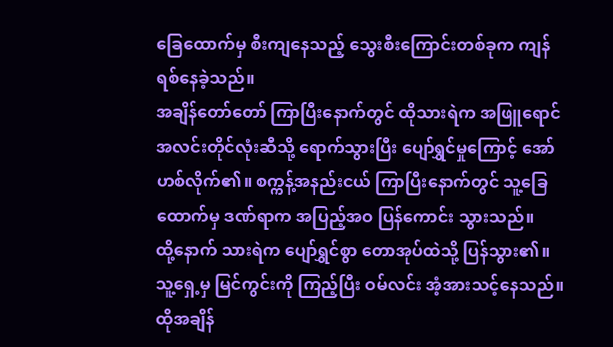ခြေထောက်မှ စီးကျနေသည့် သွေးစီးကြောင်းတစ်ခုက ကျန်ရစ်နေခဲ့သည်။
အချိန်တော်တော် ကြာပြီးနောက်တွင် ထိုသားရဲက အဖြူရောင် အလင်းတိုင်လုံးဆီသို့ ရောက်သွားပြီး ပျော်ရွှင်မှုကြောင့် အော်ဟစ်လိုက်၏။ စက္ကန့်အနည်းငယ် ကြာပြီးနောက်တွင် သူ့ခြေထောက်မှ ဒဏ်ရာက အပြည့်အဝ ပြန်ကောင်း သွားသည်။
ထို့နောက် သားရဲက ပျော်ရွှင်စွာ တောအုပ်ထဲသို့ ပြန်သွား၏။
သူ့ရှေ့မှ မြင်ကွင်းကို ကြည့်ပြီး ဝမ်လင်း အံ့အားသင့်နေသည်။
ထိုအချိန်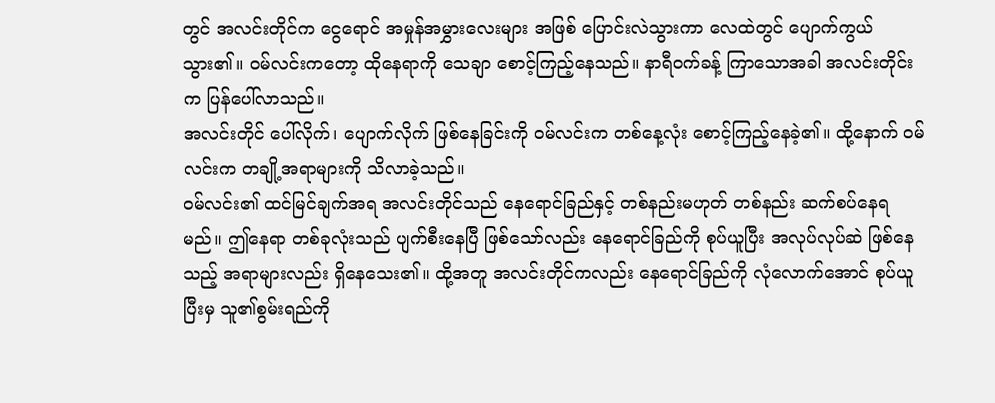တွင် အလင်းတိုင်က ငွေရောင် အမှုန်အမွှားလေးများ အဖြစ် ပြောင်းလဲသွားကာ လေထဲတွင် ပျောက်ကွယ်သွား၏။ ဝမ်လင်းကတော့ ထိုနေရာကို သေချာ စောင့်ကြည့်နေသည်။ နာရီဝက်ခန့် ကြာသောအခါ အလင်းတိုင်းက ပြန်ပေါ်လာသည်။
အလင်းတိုင် ပေါ်လိုက်၊ ပျောက်လိုက် ဖြစ်နေခြင်းကို ဝမ်လင်းက တစ်နေ့လုံး စောင့်ကြည့်နေခဲ့၏။ ထို့နောက် ဝမ်လင်းက တချို့အရာများကို သိလာခဲ့သည်။
ဝမ်လင်း၏ ထင်မြင်ချက်အရ အလင်းတိုင်သည် နေရောင်ခြည်နှင့် တစ်နည်းမဟုတ် တစ်နည်း ဆက်စပ်နေရမည်။ ဤနေရာ တစ်ခုလုံးသည် ပျက်စီးနေပြီ ဖြစ်သော်လည်း နေရောင်ခြည်ကို စုပ်ယူပြီး အလုပ်လုပ်ဆဲ ဖြစ်နေသည့် အရာများလည်း ရှိနေသေး၏။ ထို့အတူ အလင်းတိုင်ကလည်း နေရောင်ခြည်ကို လုံလောက်အောင် စုပ်ယူပြီးမှ သူ၏စွမ်းရည်ကို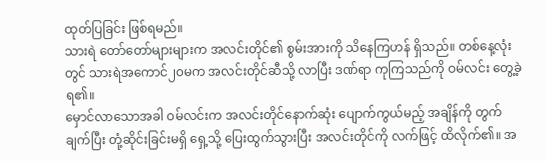ထုတ်ပြခြင်း ဖြစ်ရမည်။
သားရဲ တော်တော်များများက အလင်းတိုင်၏ စွမ်းအားကို သိနေကြဟန် ရှိသည်။ တစ်နေ့လုံးတွင် သားရဲအကောင်၂၀မက အလင်းတိုင်ဆီသို့ လာပြီး ဒဏ်ရာ ကုကြသည်ကို ဝမ်လင်း တွေ့ခဲ့ရ၏။
မှောင်လာသောအခါ ဝမ်လင်းက အလင်းတိုင်နောက်ဆုံး ပျောက်ကွယ်မည့် အချိန်ကို တွက်ချက်ပြီး တုံ့ဆိုင်းခြင်းမရှိ ရှေ့သို့ ပြေးထွက်သွားပြီး အလင်းတိုင်ကို လက်ဖြင့် ထိလိုက်၏။ အ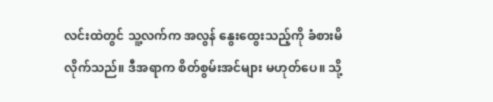လင်းထဲတွင် သူ့လက်က အလွန် နွေးထွေးသည့်ကို ခံစားမိလိုက်သည်။ ဒီအရာက စိတ်စွမ်းအင်များ မဟုတ်ပေ။ သို့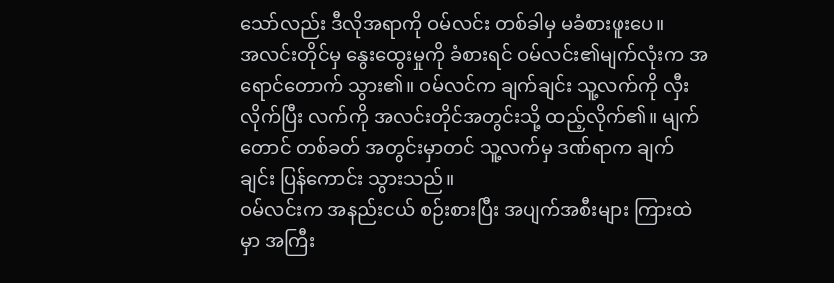သော်လည်း ဒီလိုအရာကို ဝမ်လင်း တစ်ခါမှ မခံစားဖူးပေ။
အလင်းတိုင်မှ နွေးထွေးမှုကို ခံစားရင် ဝမ်လင်း၏မျက်လုံးက အရောင်တောက် သွား၏။ ဝမ်လင်က ချက်ချင်း သူ့လက်ကို လှီးလိုက်ပြီး လက်ကို အလင်းတိုင်အတွင်းသို့ ထည့်လိုက်၏။ မျက်တောင် တစ်ခတ် အတွင်းမှာတင် သူ့လက်မှ ဒဏ်ရာက ချက်ချင်း ပြန်ကောင်း သွားသည်။
ဝမ်လင်းက အနည်းငယ် စဉ်းစားပြီး အပျက်အစီးများ ကြားထဲမှာ အကြီး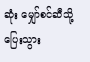ဆုံး မျှော်စင်ဆီသို့ ပြေးသွား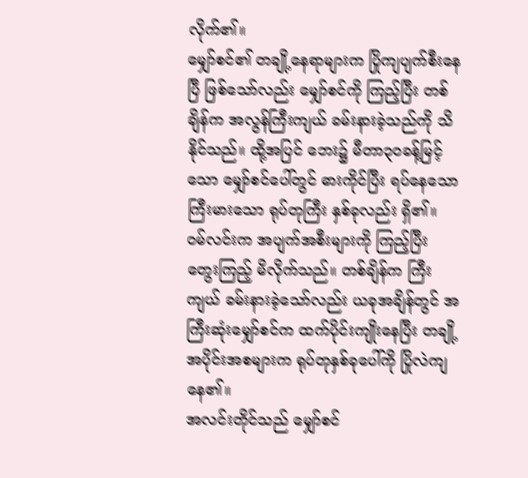လိုက်၏။
မျှော်စင်၏ တချို့နေရာများက ပြိုကျပျက်စီးနေပြီ ဖြစ်သော်လည်း မျှော်စင်ကို ကြည့်ပြီး တစ်ချိန်က အလွန်ကြီးကျယ် ခမ်းနားခဲ့သည်ကို သိနိုင်သည်။ ထို့အပြင် ဘေး၌ မီတာ၃၀ခန့်မြင့်သော မျှော်စင်ပေါ်တွင် ဓားကိုင်ပြီး ရပ်နေသော ကြီးမားသော ရုပ်တုကြီး နှစ်ခုလည်း ရှိ၏။
ဝမ်လင်းက အပျက်အစီးများကို ကြည့်ပြီး တွေးကြည့် မိလိုက်သည်။ တစ်ချိန်က ကြီးကျယ် ခမ်းနားခဲ့သော်လည်း ယခုအချိန်တွင် အကြီးဆုံးမျှော်စင်က ထက်ပိုင်းကျိုးနေပြီး တချို့ အပိုင်းအစများက ရုပ်တုနှစ်ခုပေါ်ကို ပြိုလဲကျနေ၏။
အလင်းတိုင်သည် မျှော်စင်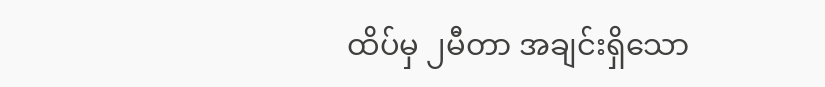ထိပ်မှ ၂မီတာ အချင်းရှိသော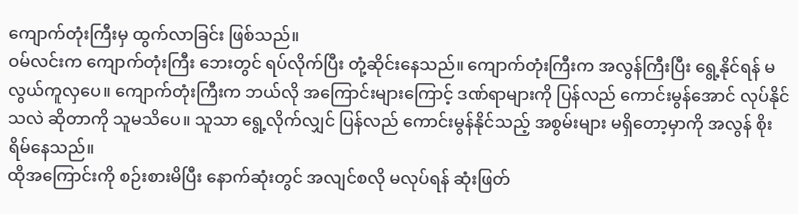ကျောက်တုံးကြီးမှ ထွက်လာခြင်း ဖြစ်သည်။
ဝမ်လင်းက ကျောက်တုံးကြီး ဘေးတွင် ရပ်လိုက်ပြီး တုံ့ဆိုင်းနေသည်။ ကျောက်တုံးကြီးက အလွန်ကြီးပြီး ရွေ့နိုင်ရန် မလွယ်ကူလှပေ။ ကျောက်တုံးကြီးက ဘယ်လို အကြောင်းများကြောင့် ဒဏ်ရာများကို ပြန်လည် ကောင်းမွန်အောင် လုပ်နိုင်သလဲ ဆိုတာကို သူမသိပေ။ သူသာ ရွေ့လိုက်လျှင် ပြန်လည် ကောင်းမွန်နိုင်သည့် အစွမ်းများ မရှိတော့မှာကို အလွန် စိုးရိမ်နေသည်။
ထိုအကြောင်းကို စဉ်းစားမိပြီး နောက်ဆုံးတွင် အလျင်စလို မလုပ်ရန် ဆုံးဖြတ်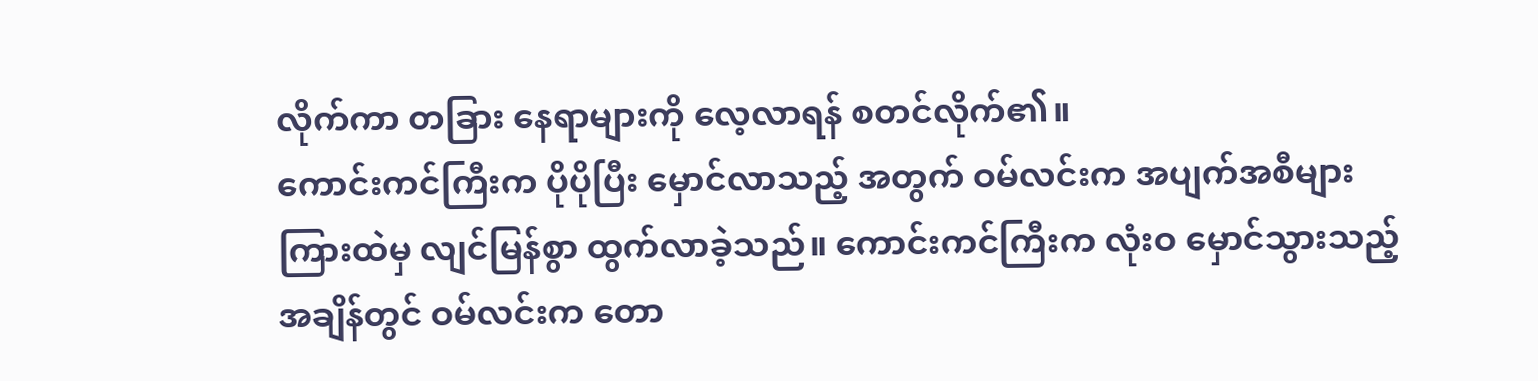လိုက်ကာ တခြား နေရာများကို လေ့လာရန် စတင်လိုက်၏။
ကောင်းကင်ကြီးက ပိုပိုပြီး မှောင်လာသည့် အတွက် ဝမ်လင်းက အပျက်အစီများ ကြားထဲမှ လျင်မြန်စွာ ထွက်လာခဲ့သည်။ ကောင်းကင်ကြီးက လုံးဝ မှောင်သွားသည့် အချိန်တွင် ဝမ်လင်းက တော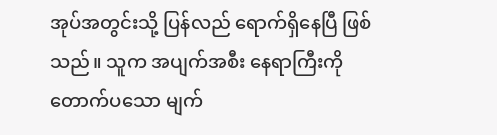အုပ်အတွင်းသို့ ပြန်လည် ရောက်ရှိနေပြီ ဖြစ်သည်။ သူက အပျက်အစီး နေရာကြီးကို တောက်ပသော မျက်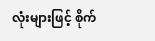လုံးများဖြင့် စိုက်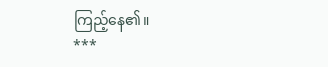ကြည့်နေ၏။
***